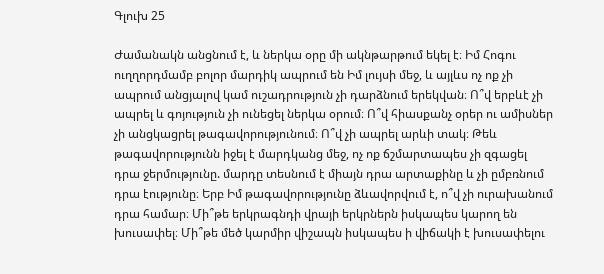Գլուխ 25

Ժամանակն անցնում է, և ներկա օրը մի ակնթարթում եկել է։ Իմ Հոգու ուղղորդմամբ բոլոր մարդիկ ապրում են Իմ լույսի մեջ, և այլևս ոչ ոք չի ապրում անցյալով կամ ուշադրություն չի դարձնում երեկվան։ Ո՞վ երբևէ չի ապրել և գոյություն չի ունեցել ներկա օրում։ Ո՞վ հիասքանչ օրեր ու ամիսներ չի անցկացրել թագավորությունում։ Ո՞վ չի ապրել արևի տակ։ Թեև թագավորությունն իջել է մարդկանց մեջ, ոչ ոք ճշմարտապես չի զգացել դրա ջերմությունը. մարդը տեսնում է միայն դրա արտաքինը և չի ըմբռնում դրա էությունը։ Երբ Իմ թագավորությունը ձևավորվում է, ո՞վ չի ուրախանում դրա համար։ Մի՞թե երկրագնդի վրայի երկրներն իսկապես կարող են խուսափել։ Մի՞թե մեծ կարմիր վիշապն իսկապես ի վիճակի է խուսափելու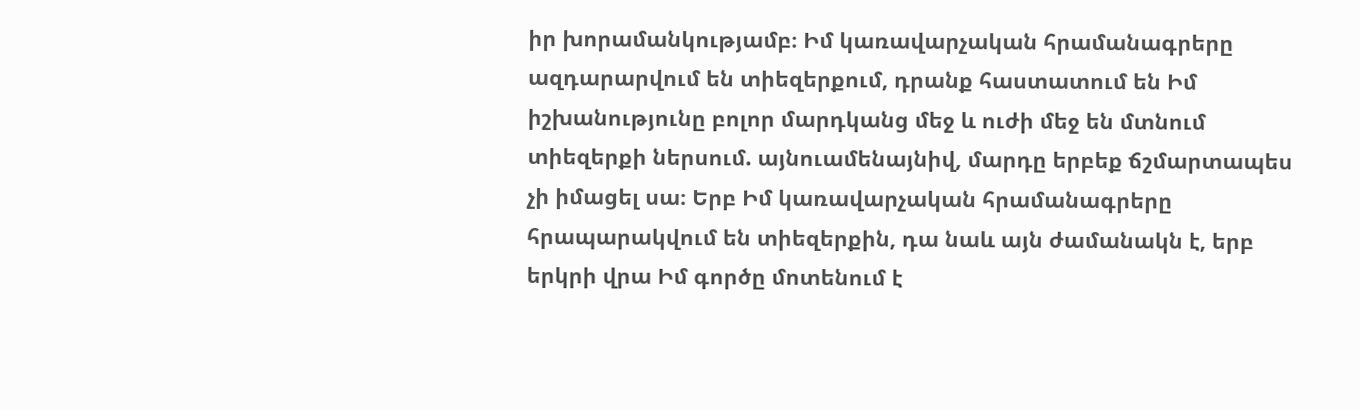իր խորամանկությամբ։ Իմ կառավարչական հրամանագրերը ազդարարվում են տիեզերքում, դրանք հաստատում են Իմ իշխանությունը բոլոր մարդկանց մեջ և ուժի մեջ են մտնում տիեզերքի ներսում. այնուամենայնիվ, մարդը երբեք ճշմարտապես չի իմացել սա։ Երբ Իմ կառավարչական հրամանագրերը հրապարակվում են տիեզերքին, դա նաև այն ժամանակն է, երբ երկրի վրա Իմ գործը մոտենում է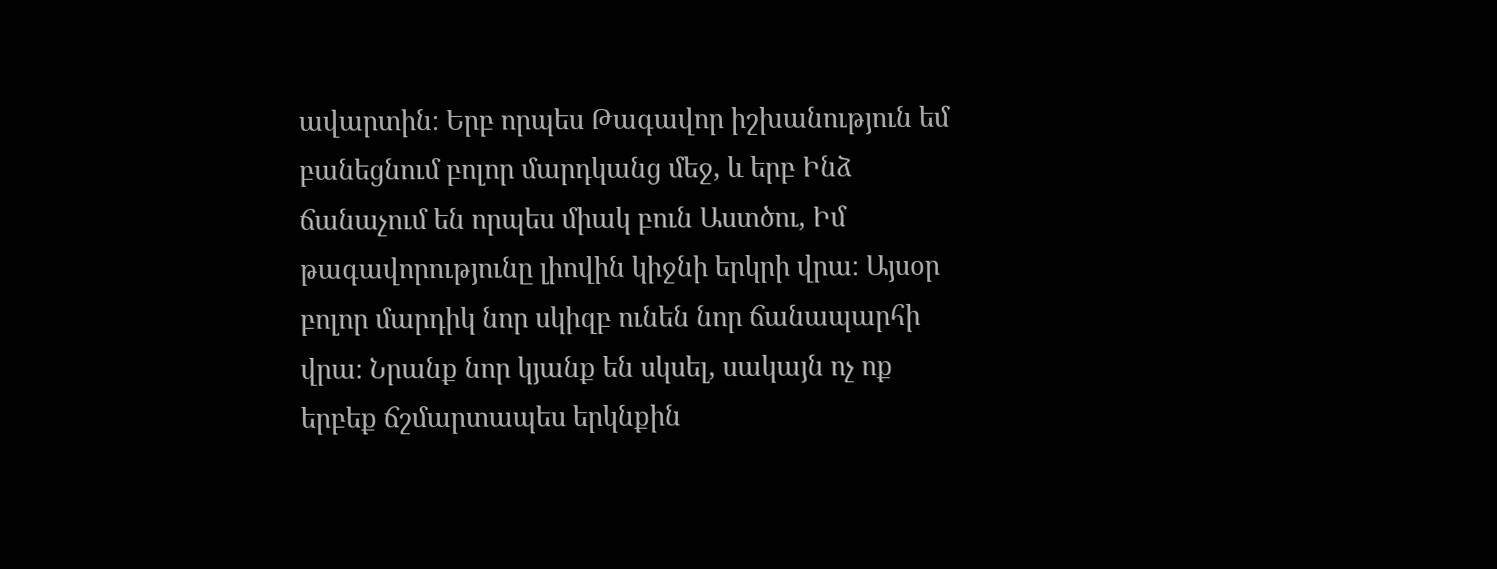ավարտին։ Երբ որպես Թագավոր իշխանություն եմ բանեցնում բոլոր մարդկանց մեջ, և երբ Ինձ ճանաչում են որպես միակ բուն Աստծու, Իմ թագավորությունը լիովին կիջնի երկրի վրա։ Այսօր բոլոր մարդիկ նոր սկիզբ ունեն նոր ճանապարհի վրա։ Նրանք նոր կյանք են սկսել, սակայն ոչ ոք երբեք ճշմարտապես երկնքին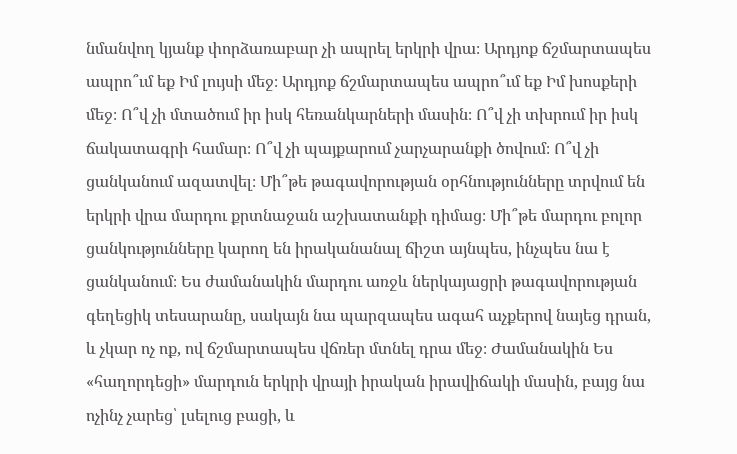նմանվող կյանք փորձառաբար չի ապրել երկրի վրա։ Արդյոք ճշմարտապես ապրո՞ւմ եք Իմ լույսի մեջ։ Արդյոք ճշմարտապես ապրո՞ւմ եք Իմ խոսքերի մեջ։ Ո՞վ չի մտածում իր իսկ հեռանկարների մասին։ Ո՞վ չի տխրում իր իսկ ճակատագրի համար։ Ո՞վ չի պայքարում չարչարանքի ծովում։ Ո՞վ չի ցանկանում ազատվել։ Մի՞թե թագավորության օրհնությունները տրվում են երկրի վրա մարդու քրտնաջան աշխատանքի դիմաց։ Մի՞թե մարդու բոլոր ցանկությունները կարող են իրականանալ ճիշտ այնպես, ինչպես նա է ցանկանում։ Ես ժամանակին մարդու առջև ներկայացրի թագավորության գեղեցիկ տեսարանը, սակայն նա պարզապես ագահ աչքերով նայեց դրան, և չկար ոչ ոք, ով ճշմարտապես վճռեր մտնել դրա մեջ։ Ժամանակին Ես «հաղորդեցի» մարդուն երկրի վրայի իրական իրավիճակի մասին, բայց նա ոչինչ չարեց՝ լսելուց բացի, և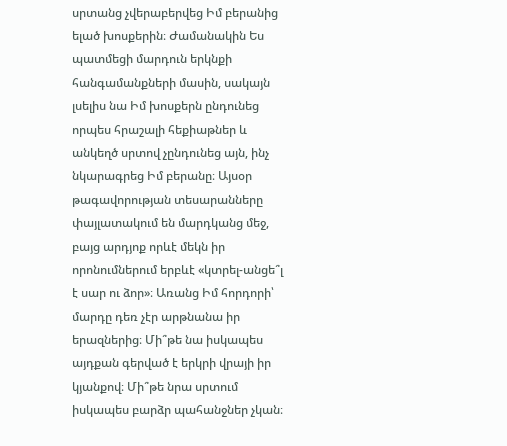սրտանց չվերաբերվեց Իմ բերանից ելած խոսքերին։ Ժամանակին Ես պատմեցի մարդուն երկնքի հանգամանքների մասին, սակայն լսելիս նա Իմ խոսքերն ընդունեց որպես հրաշալի հեքիաթներ և անկեղծ սրտով չընդունեց այն, ինչ նկարագրեց Իմ բերանը։ Այսօր թագավորության տեսարանները փայլատակում են մարդկանց մեջ, բայց արդյոք որևէ մեկն իր որոնումներում երբևէ «կտրել-անցե՞լ է սար ու ձոր»։ Առանց Իմ հորդորի՝ մարդը դեռ չէր արթնանա իր երազներից։ Մի՞թե նա իսկապես այդքան գերված է երկրի վրայի իր կյանքով։ Մի՞թե նրա սրտում իսկապես բարձր պահանջներ չկան։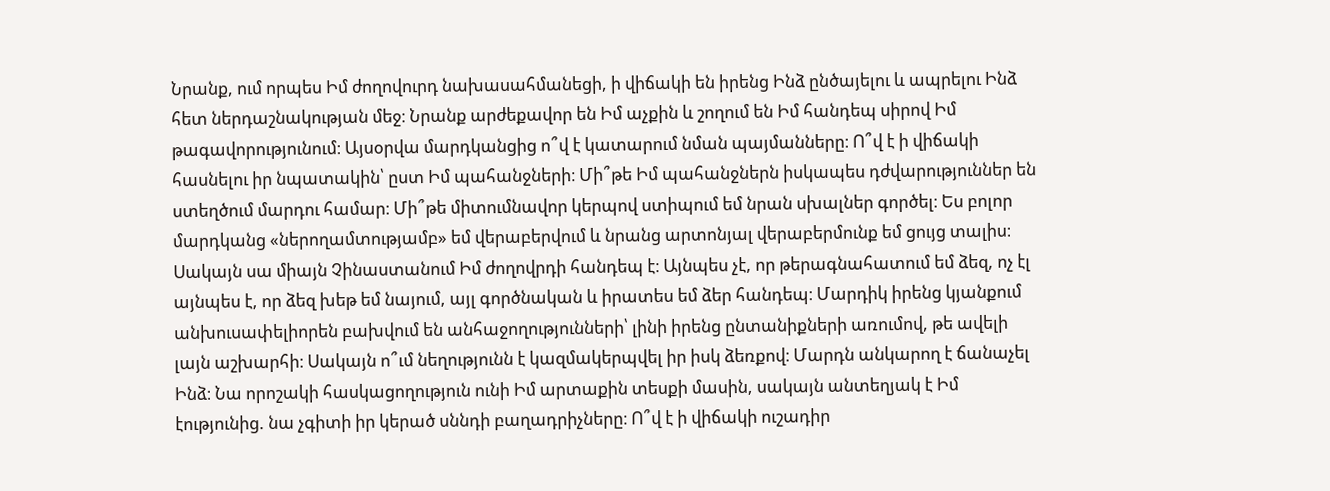Նրանք, ում որպես Իմ ժողովուրդ նախասահմանեցի, ի վիճակի են իրենց Ինձ ընծայելու և ապրելու Ինձ հետ ներդաշնակության մեջ։ Նրանք արժեքավոր են Իմ աչքին և շողում են Իմ հանդեպ սիրով Իմ թագավորությունում։ Այսօրվա մարդկանցից ո՞վ է կատարում նման պայմանները։ Ո՞վ է ի վիճակի հասնելու իր նպատակին՝ ըստ Իմ պահանջների։ Մի՞թե Իմ պահանջներն իսկապես դժվարություններ են ստեղծում մարդու համար։ Մի՞թե միտումնավոր կերպով ստիպում եմ նրան սխալներ գործել։ Ես բոլոր մարդկանց «ներողամտությամբ» եմ վերաբերվում և նրանց արտոնյալ վերաբերմունք եմ ցույց տալիս։ Սակայն սա միայն Չինաստանում Իմ ժողովրդի հանդեպ է։ Այնպես չէ, որ թերագնահատում եմ ձեզ, ոչ էլ այնպես է, որ ձեզ խեթ եմ նայում, այլ գործնական և իրատես եմ ձեր հանդեպ։ Մարդիկ իրենց կյանքում անխուսափելիորեն բախվում են անհաջողությունների՝ լինի իրենց ընտանիքների առումով, թե ավելի լայն աշխարհի։ Սակայն ո՞ւմ նեղությունն է կազմակերպվել իր իսկ ձեռքով։ Մարդն անկարող է ճանաչել Ինձ։ Նա որոշակի հասկացողություն ունի Իմ արտաքին տեսքի մասին, սակայն անտեղյակ է Իմ էությունից. նա չգիտի իր կերած սննդի բաղադրիչները։ Ո՞վ է ի վիճակի ուշադիր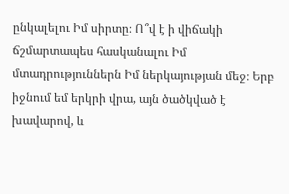ընկալելու Իմ սիրտը։ Ո՞վ է ի վիճակի ճշմարտապես հասկանալու Իմ մտադրություններն Իմ ներկայության մեջ։ Երբ իջնում եմ երկրի վրա, այն ծածկված է խավարով, և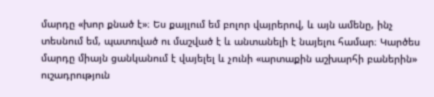մարդը «խոր քնած է»։ Ես քայլում եմ բոլոր վայրերով, և այն ամենը, ինչ տեսնում եմ, պատռված ու մաշված է և անտանելի է նայելու համար։ Կարծես մարդը միայն ցանկանում է վայելել և չունի «արտաքին աշխարհի բաներին» ուշադրություն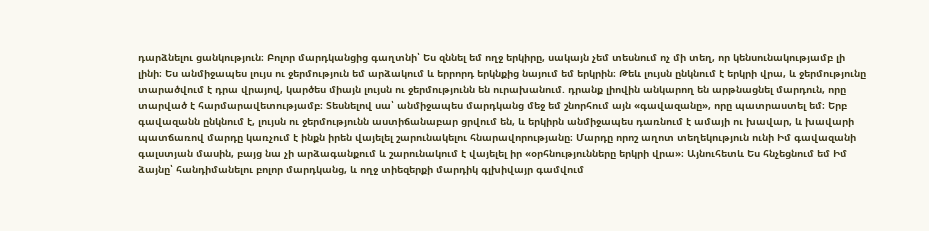դարձնելու ցանկություն։ Բոլոր մարդկանցից գաղտնի՝ Ես զննել եմ ողջ երկիրը, սակայն չեմ տեսնում ոչ մի տեղ, որ կենսունակությամբ լի լինի։ Ես անմիջապես լույս ու ջերմություն եմ արձակում և երրորդ երկնքից նայում եմ երկրին։ Թեև լույսն ընկնում է երկրի վրա, և ջերմությունը տարածվում է դրա վրայով, կարծես միայն լույսն ու ջերմությունն են ուրախանում. դրանք լիովին անկարող են արթնացնել մարդուն, որը տարված է հարմարավետությամբ։ Տեսնելով սա՝ անմիջապես մարդկանց մեջ եմ շնորհում այն «գավազանը», որը պատրաստել եմ։ Երբ գավազանն ընկնում է, լույսն ու ջերմությունն աստիճանաբար ցրվում են, և երկիրն անմիջապես դառնում է ամայի ու խավար, և խավարի պատճառով մարդը կառչում է ինքն իրեն վայելել շարունակելու հնարավորությանը։ Մարդը որոշ աղոտ տեղեկություն ունի Իմ գավազանի գալստյան մասին, բայց նա չի արձագանքում և շարունակում է վայելել իր «օրհնությունները երկրի վրա»։ Այնուհետև Ես հնչեցնում եմ Իմ ձայնը՝ հանդիմանելու բոլոր մարդկանց, և ողջ տիեզերքի մարդիկ գլխիվայր գամվում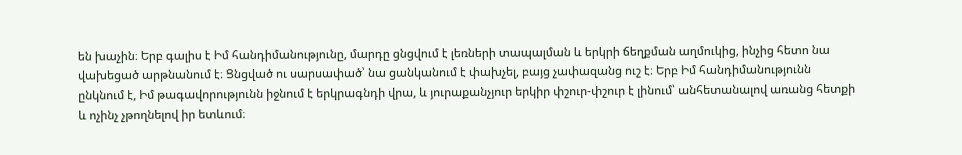են խաչին։ Երբ գալիս է Իմ հանդիմանությունը, մարդը ցնցվում է լեռների տապալման և երկրի ճեղքման աղմուկից, ինչից հետո նա վախեցած արթնանում է։ Ցնցված ու սարսափած՝ նա ցանկանում է փախչել, բայց չափազանց ուշ է։ Երբ Իմ հանդիմանությունն ընկնում է, Իմ թագավորությունն իջնում է երկրագնդի վրա, և յուրաքանչյուր երկիր փշուր-փշուր է լինում՝ անհետանալով առանց հետքի և ոչինչ չթողնելով իր ետևում։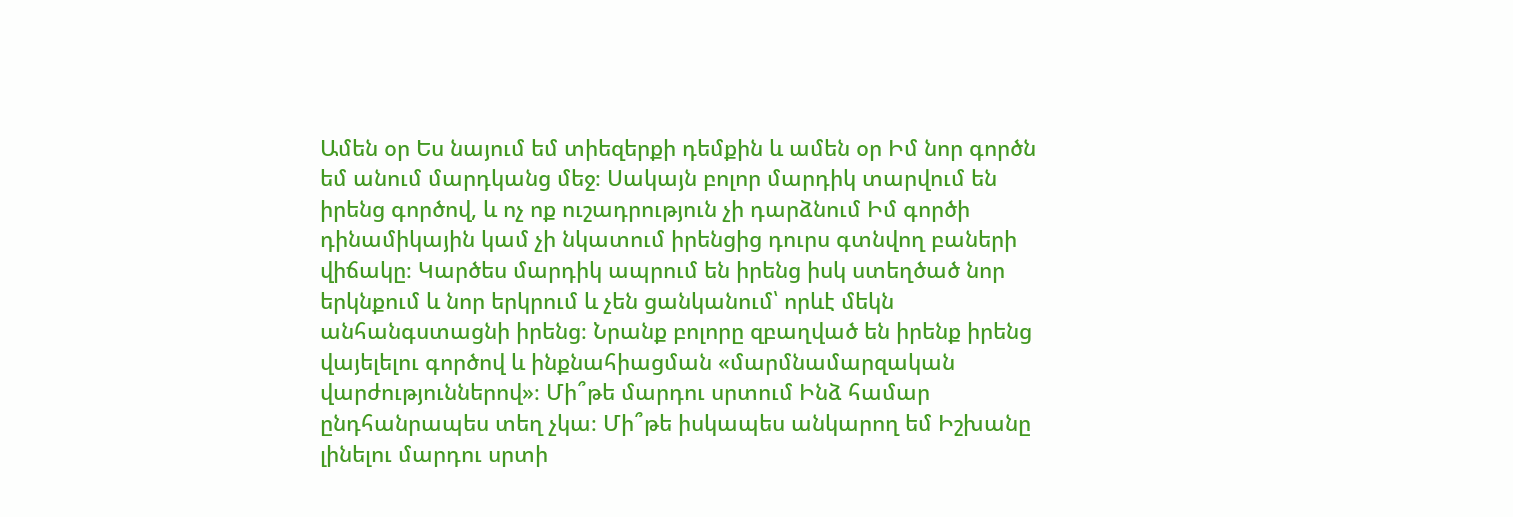Ամեն օր Ես նայում եմ տիեզերքի դեմքին և ամեն օր Իմ նոր գործն եմ անում մարդկանց մեջ։ Սակայն բոլոր մարդիկ տարվում են իրենց գործով, և ոչ ոք ուշադրություն չի դարձնում Իմ գործի դինամիկային կամ չի նկատում իրենցից դուրս գտնվող բաների վիճակը։ Կարծես մարդիկ ապրում են իրենց իսկ ստեղծած նոր երկնքում և նոր երկրում և չեն ցանկանում՝ որևէ մեկն անհանգստացնի իրենց։ Նրանք բոլորը զբաղված են իրենք իրենց վայելելու գործով և ինքնահիացման «մարմնամարզական վարժություններով»։ Մի՞թե մարդու սրտում Ինձ համար ընդհանրապես տեղ չկա։ Մի՞թե իսկապես անկարող եմ Իշխանը լինելու մարդու սրտի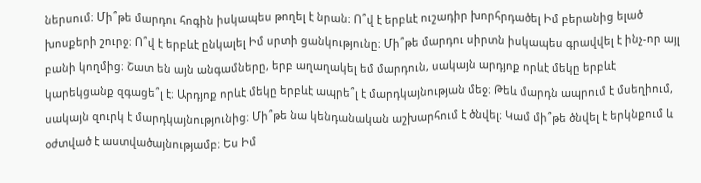ներսում։ Մի՞թե մարդու հոգին իսկապես թողել է նրան։ Ո՞վ է երբևէ ուշադիր խորհրդածել Իմ բերանից ելած խոսքերի շուրջ։ Ո՞վ է երբևէ ընկալել Իմ սրտի ցանկությունը։ Մի՞թե մարդու սիրտն իսկապես գրավվել է ինչ-որ այլ բանի կողմից։ Շատ են այն անգամները, երբ աղաղակել եմ մարդուն, սակայն արդյոք որևէ մեկը երբևէ կարեկցանք զգացե՞լ է։ Արդյոք որևէ մեկը երբևէ ապրե՞լ է մարդկայնության մեջ։ Թեև մարդն ապրում է մսեղիում, սակայն զուրկ է մարդկայնությունից։ Մի՞թե նա կենդանական աշխարհում է ծնվել։ Կամ մի՞թե ծնվել է երկնքում և օժտված է աստվածայնությամբ։ Ես Իմ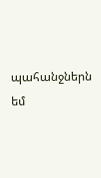պահանջներն եմ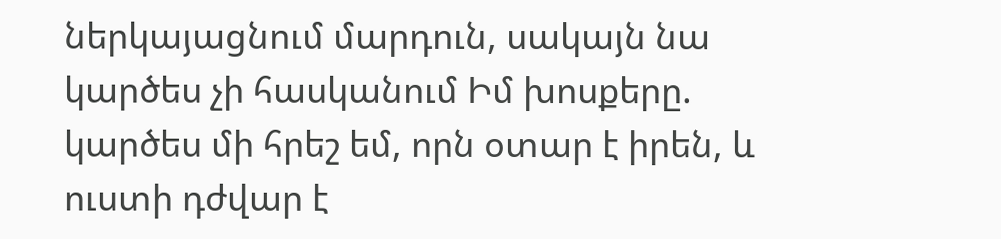ներկայացնում մարդուն, սակայն նա կարծես չի հասկանում Իմ խոսքերը. կարծես մի հրեշ եմ, որն օտար է իրեն, և ուստի դժվար է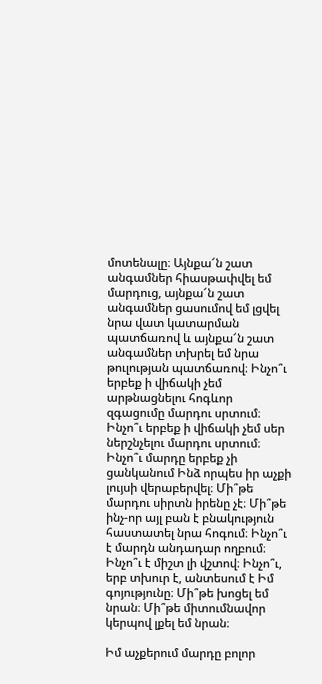մոտենալը։ Այնքա՜ն շատ անգամներ հիասթափվել եմ մարդուց, այնքա՜ն շատ անգամներ ցասումով եմ լցվել նրա վատ կատարման պատճառով և այնքա՜ն շատ անգամներ տխրել եմ նրա թուլության պատճառով։ Ինչո՞ւ երբեք ի վիճակի չեմ արթնացնելու հոգևոր զգացումը մարդու սրտում։ Ինչո՞ւ երբեք ի վիճակի չեմ սեր ներշնչելու մարդու սրտում։ Ինչո՞ւ մարդը երբեք չի ցանկանում Ինձ որպես իր աչքի լույսի վերաբերվել։ Մի՞թե մարդու սիրտն իրենը չէ։ Մի՞թե ինչ-որ այլ բան է բնակություն հաստատել նրա հոգում։ Ինչո՞ւ է մարդն անդադար ողբում։ Ինչո՞ւ է միշտ լի վշտով։ Ինչո՞ւ, երբ տխուր է, անտեսում է Իմ գոյությունը։ Մի՞թե խոցել եմ նրան։ Մի՞թե միտումնավոր կերպով լքել եմ նրան։

Իմ աչքերում մարդը բոլոր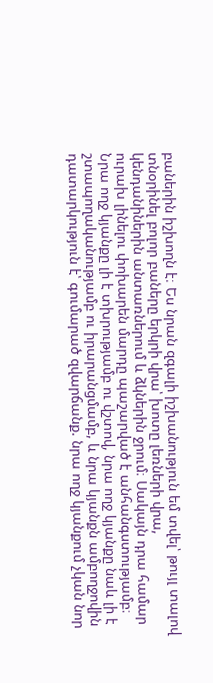բաներին իշխողն է։ Ես նրան զգալի իշխանություն եմ տվել՝ թույլ տալով տնօրինել բոլոր բաները երկրի վրա՝ խոտը լեռների վրա, կենդանիներին անտառներում և ձկներին ջրում։ Սակայն դրա համար ուրախ լինելու փոխարեն մարդը պաշարված է անհանգստությամբ։ Նրա ողջ կյանքը լի է տխրությամբ ու վշտով, նրա ողջ կյանքը նաև լի է շտապողականությամբ ու իրարանցմամբ, և նրա կյանքն ամբողջովին դատարկություն է՝ գումարած զվարճանք. նրա ողջ կյանքում չկան նոր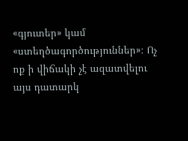«գյուտեր» կամ «ստեղծագործություններ»։ Ոչ ոք ի վիճակի չէ ազատվելու այս դատարկ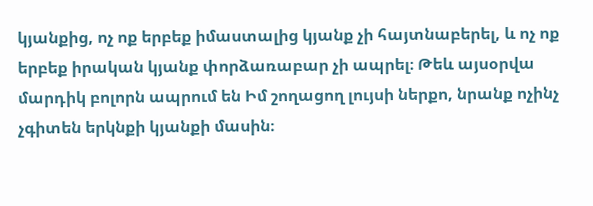կյանքից, ոչ ոք երբեք իմաստալից կյանք չի հայտնաբերել, և ոչ ոք երբեք իրական կյանք փորձառաբար չի ապրել։ Թեև այսօրվա մարդիկ բոլորն ապրում են Իմ շողացող լույսի ներքո, նրանք ոչինչ չգիտեն երկնքի կյանքի մասին։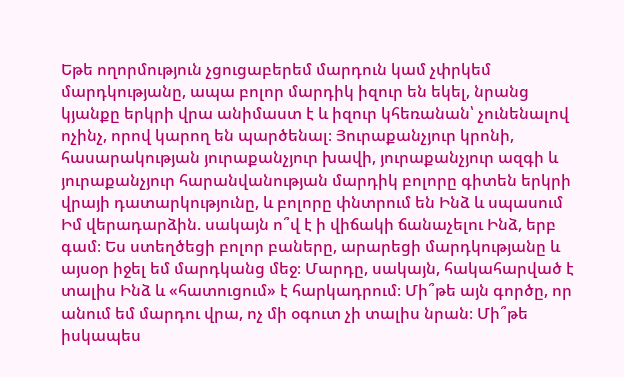Եթե ողորմություն չցուցաբերեմ մարդուն կամ չփրկեմ մարդկությանը, ապա բոլոր մարդիկ իզուր են եկել, նրանց կյանքը երկրի վրա անիմաստ է և իզուր կհեռանան՝ չունենալով ոչինչ, որով կարող են պարծենալ։ Յուրաքանչյուր կրոնի, հասարակության յուրաքանչյուր խավի, յուրաքանչյուր ազգի և յուրաքանչյուր հարանվանության մարդիկ բոլորը գիտեն երկրի վրայի դատարկությունը, և բոլորը փնտրում են Ինձ և սպասում Իմ վերադարձին. սակայն ո՞վ է ի վիճակի ճանաչելու Ինձ, երբ գամ։ Ես ստեղծեցի բոլոր բաները, արարեցի մարդկությանը և այսօր իջել եմ մարդկանց մեջ։ Մարդը, սակայն, հակահարված է տալիս Ինձ և «հատուցում» է հարկադրում։ Մի՞թե այն գործը, որ անում եմ մարդու վրա, ոչ մի օգուտ չի տալիս նրան։ Մի՞թե իսկապես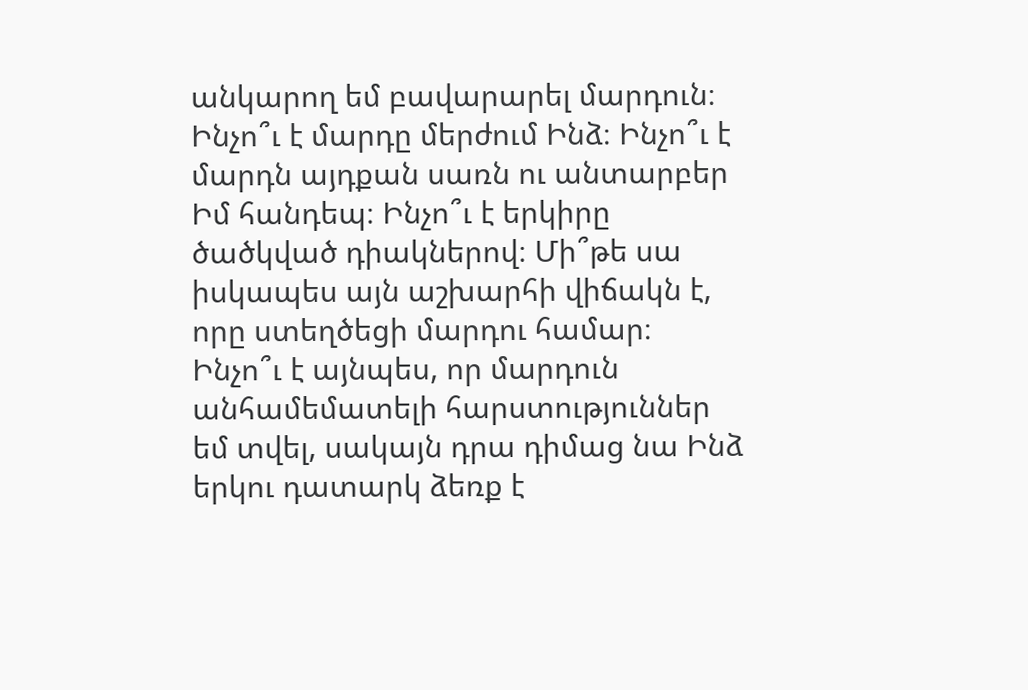անկարող եմ բավարարել մարդուն։ Ինչո՞ւ է մարդը մերժում Ինձ։ Ինչո՞ւ է մարդն այդքան սառն ու անտարբեր Իմ հանդեպ։ Ինչո՞ւ է երկիրը ծածկված դիակներով։ Մի՞թե սա իսկապես այն աշխարհի վիճակն է, որը ստեղծեցի մարդու համար։ Ինչո՞ւ է այնպես, որ մարդուն անհամեմատելի հարստություններ եմ տվել, սակայն դրա դիմաց նա Ինձ երկու դատարկ ձեռք է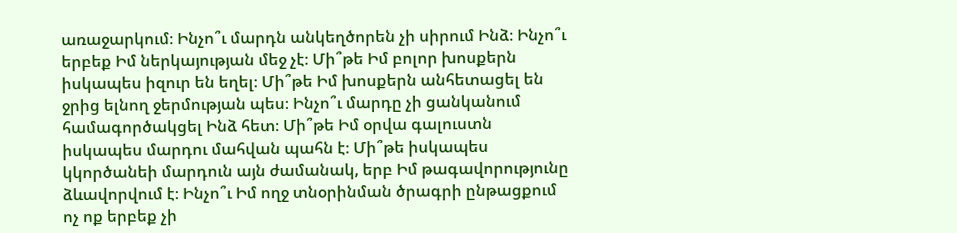առաջարկում։ Ինչո՞ւ մարդն անկեղծորեն չի սիրում Ինձ։ Ինչո՞ւ երբեք Իմ ներկայության մեջ չէ։ Մի՞թե Իմ բոլոր խոսքերն իսկապես իզուր են եղել։ Մի՞թե Իմ խոսքերն անհետացել են ջրից ելնող ջերմության պես։ Ինչո՞ւ մարդը չի ցանկանում համագործակցել Ինձ հետ։ Մի՞թե Իմ օրվա գալուստն իսկապես մարդու մահվան պահն է։ Մի՞թե իսկապես կկործանեի մարդուն այն ժամանակ, երբ Իմ թագավորությունը ձևավորվում է։ Ինչո՞ւ Իմ ողջ տնօրինման ծրագրի ընթացքում ոչ ոք երբեք չի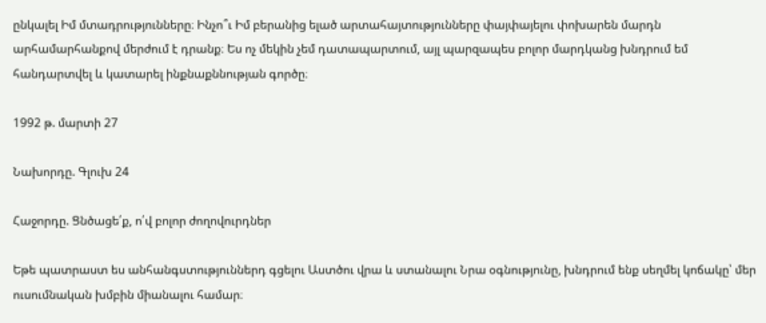ընկալել Իմ մտադրությունները։ Ինչո՞ւ Իմ բերանից ելած արտահայտությունները փայփայելու փոխարեն մարդն արհամարհանքով մերժում է դրանք։ Ես ոչ մեկին չեմ դատապարտում, այլ պարզապես բոլոր մարդկանց խնդրում եմ հանդարտվել և կատարել ինքնաքննության գործը։

1992 թ. մարտի 27

Նախորդը. Գլուխ 24

Հաջորդը. Ցնծացե՛ք, ո՛վ բոլոր ժողովուրդներ

Եթե պատրաստ ես անհանգստություններդ գցելու Աստծու վրա և ստանալու Նրա օգնությունը, խնդրում ենք սեղմել կոճակը՝ մեր ուսումնական խմբին միանալու համար։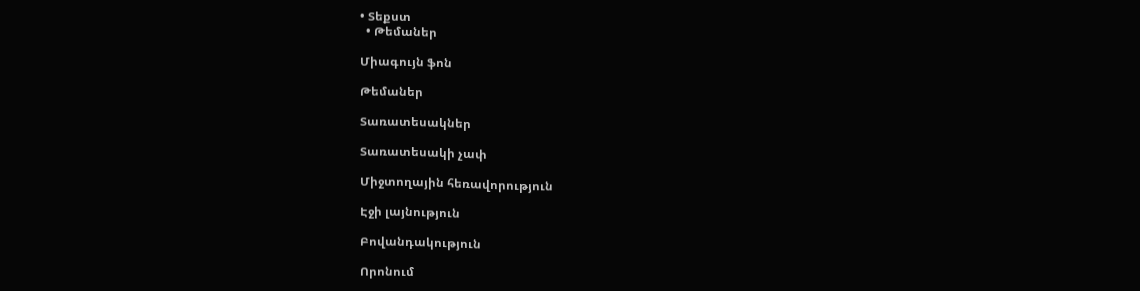• Տեքստ
  • Թեմաներ

Միագույն ֆոն

Թեմաներ

Տառատեսակներ

Տառատեսակի չափ

Միջտողային հեռավորություն

Էջի լայնություն

Բովանդակություն

Որոնում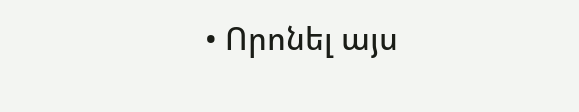• Որոնել այս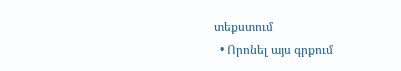տեքստում
  • Որոնել այս գրքում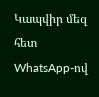Կապվիր մեզ հետ WhatsApp-ով